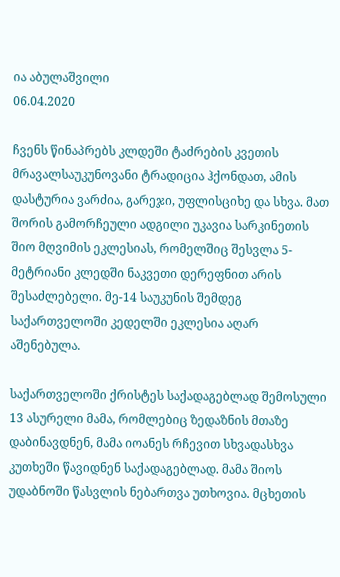ია აბულაშვილი
06.04.2020

ჩვენს წინაპრებს კლდეში ტაძრების კვეთის მრავალსაუკუნოვანი ტრადიცია ჰქონდათ, ამის დასტურია ვარძია, გარეჯი, უფლისციხე და სხვა. მათ შორის გამორჩეული ადგილი უკავია სარკინეთის შიო მღვიმის ეკლესიას, რომელშიც შესვლა 5-მეტრიანი კლედში ნაკვეთი დერეფნით არის შესაძლებელი. მე-14 საუკუნის შემდეგ საქართველოში კედელში ეკლესია აღარ აშენებულა.

საქართველოში ქრისტეს საქადაგებლად შემოსული 13 ასურელი მამა, რომლებიც ზედაზნის მთაზე დაბინავდნენ, მამა იოანეს რჩევით სხვადასხვა კუთხეში წავიდნენ საქადაგებლად. მამა შიოს უდაბნოში წასვლის ნებართვა უთხოვია. მცხეთის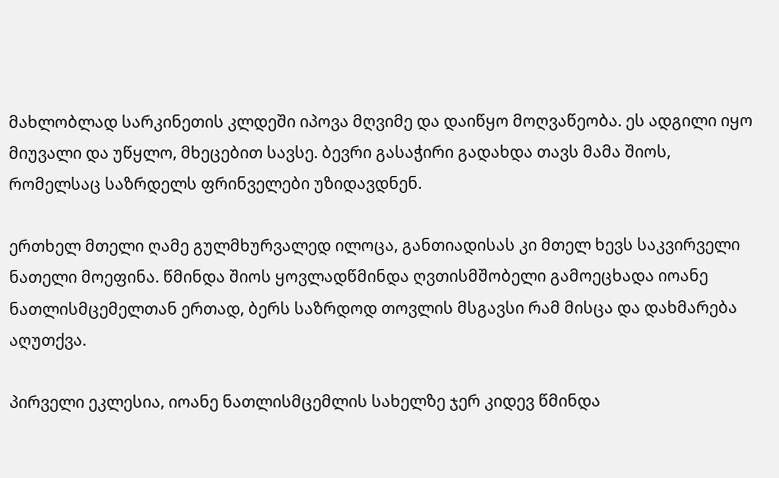მახლობლად სარკინეთის კლდეში იპოვა მღვიმე და დაიწყო მოღვაწეობა. ეს ადგილი იყო მიუვალი და უწყლო, მხეცებით სავსე. ბევრი გასაჭირი გადახდა თავს მამა შიოს, რომელსაც საზრდელს ფრინველები უზიდავდნენ.

ერთხელ მთელი ღამე გულმხურვალედ ილოცა, განთიადისას კი მთელ ხევს საკვირველი ნათელი მოეფინა. წმინდა შიოს ყოვლადწმინდა ღვთისმშობელი გამოეცხადა იოანე ნათლისმცემელთან ერთად, ბერს საზრდოდ თოვლის მსგავსი რამ მისცა და დახმარება აღუთქვა.

პირველი ეკლესია, იოანე ნათლისმცემლის სახელზე ჯერ კიდევ წმინდა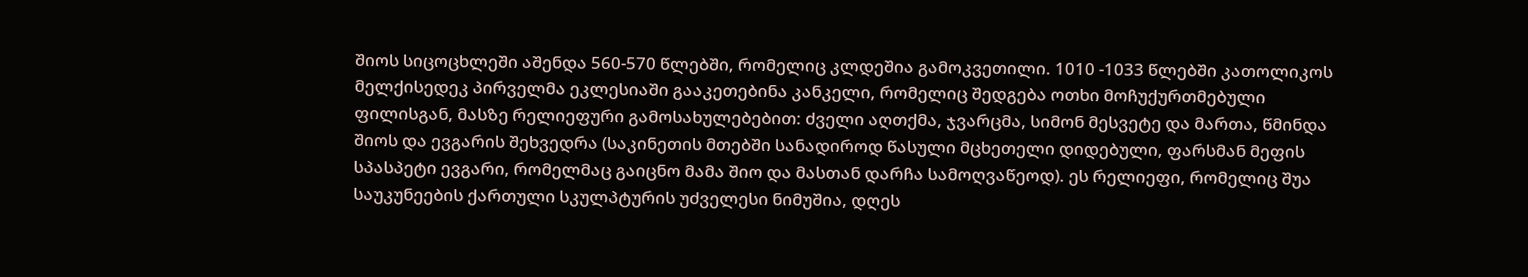შიოს სიცოცხლეში აშენდა 560-570 წლებში, რომელიც კლდეშია გამოკვეთილი. 1010 -1033 წლებში კათოლიკოს მელქისედეკ პირველმა ეკლესიაში გააკეთებინა კანკელი, რომელიც შედგება ოთხი მოჩუქურთმებული ფილისგან, მასზე რელიეფური გამოსახულებებით: ძველი აღთქმა, ჯვარცმა, სიმონ მესვეტე და მართა, წმინდა შიოს და ევგარის შეხვედრა (საკინეთის მთებში სანადიროდ წასული მცხეთელი დიდებული, ფარსმან მეფის სპასპეტი ევგარი, რომელმაც გაიცნო მამა შიო და მასთან დარჩა სამოღვაწეოდ). ეს რელიეფი, რომელიც შუა საუკუნეების ქართული სკულპტურის უძველესი ნიმუშია, დღეს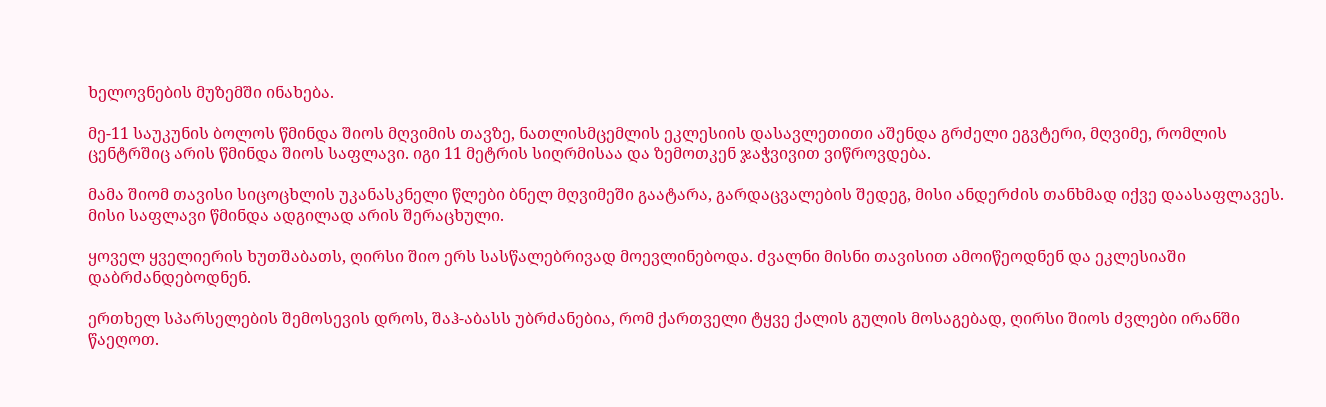ხელოვნების მუზემში ინახება.

მე-11 საუკუნის ბოლოს წმინდა შიოს მღვიმის თავზე, ნათლისმცემლის ეკლესიის დასავლეთითი აშენდა გრძელი ეგვტერი, მღვიმე, რომლის ცენტრშიც არის წმინდა შიოს საფლავი. იგი 11 მეტრის სიღრმისაა და ზემოთკენ ჯაჭვივით ვიწროვდება.

მამა შიომ თავისი სიცოცხლის უკანასკნელი წლები ბნელ მღვიმეში გაატარა, გარდაცვალების შედეგ, მისი ანდერძის თანხმად იქვე დაასაფლავეს. მისი საფლავი წმინდა ადგილად არის შერაცხული.

ყოველ ყველიერის ხუთშაბათს, ღირსი შიო ერს სასწალებრივად მოევლინებოდა. ძვალნი მისნი თავისით ამოიწეოდნენ და ეკლესიაში დაბრძანდებოდნენ.

ერთხელ სპარსელების შემოსევის დროს, შაჰ-აბასს უბრძანებია, რომ ქართველი ტყვე ქალის გულის მოსაგებად, ღირსი შიოს ძვლები ირანში წაეღოთ.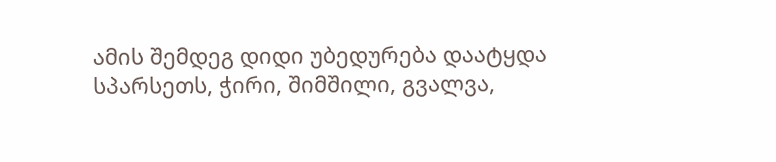ამის შემდეგ დიდი უბედურება დაატყდა სპარსეთს, ჭირი, შიმშილი, გვალვა,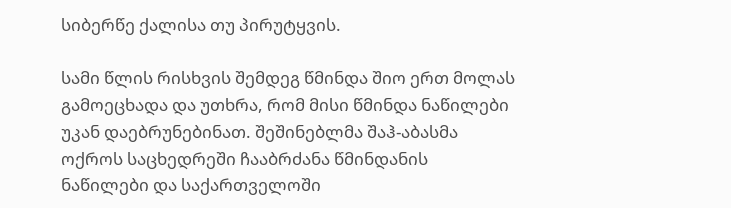სიბერწე ქალისა თუ პირუტყვის.

სამი წლის რისხვის შემდეგ წმინდა შიო ერთ მოლას გამოეცხადა და უთხრა, რომ მისი წმინდა ნაწილები უკან დაებრუნებინათ. შეშინებლმა შაჰ-აბასმა ოქროს საცხედრეში ჩააბრძანა წმინდანის ნაწილები და საქართველოში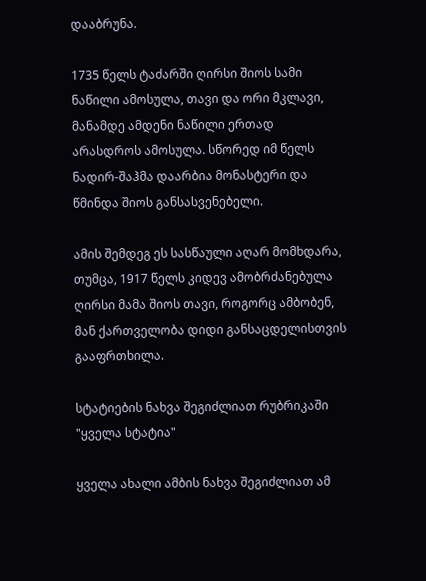დააბრუნა.

1735 წელს ტაძარში ღირსი შიოს სამი ნაწილი ამოსულა, თავი და ორი მკლავი, მანამდე ამდენი ნაწილი ერთად არასდროს ამოსულა. სწორედ იმ წელს ნადირ-შაჰმა დაარბია მონასტერი და წმინდა შიოს განსასვენებელი.

ამის შემდეგ ეს სასწაული აღარ მომხდარა, თუმცა, 1917 წელს კიდევ ამობრძანებულა ღირსი მამა შიოს თავი, როგორც ამბობენ, მან ქართველობა დიდი განსაცდელისთვის გააფრთხილა.

სტატიების ნახვა შეგიძლიათ რუბრიკაში "ყველა სტატია"

ყველა ახალი ამბის ნახვა შეგიძლიათ ამ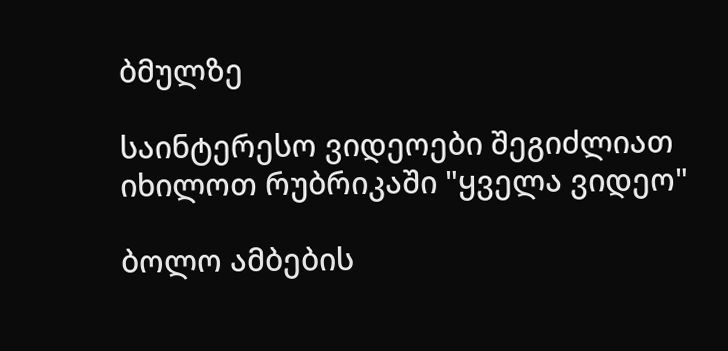ბმულზე

საინტერესო ვიდეოები შეგიძლიათ იხილოთ რუბრიკაში "ყველა ვიდეო"

ბოლო ამბების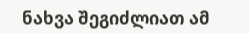ნახვა შეგიძლიათ ამ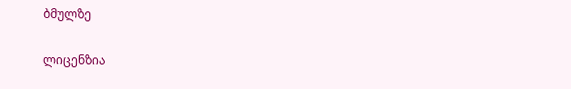ბმულზე

ლიცენზია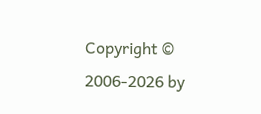Copyright © 2006-2026 by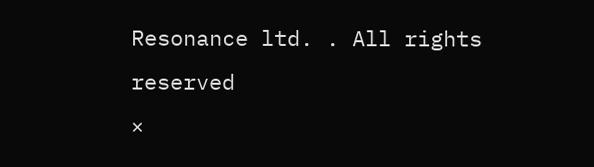Resonance ltd. . All rights reserved
×